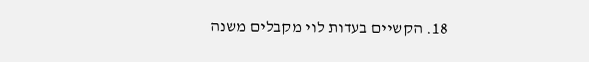18. הקשיים בעדות לוי מקבלים משנה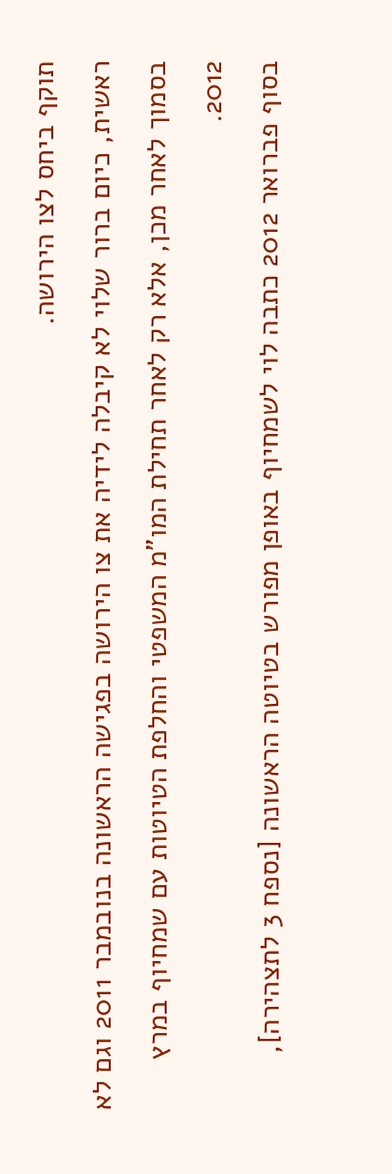תוקף ביחס לצו הירושה.
ראשית, כיום ברור שלוי לא קיבלה לידיה את צו הירושה בפגישה הראשונה בנובמבר 2011 וגם לא בסמוך לאחר מכן, אלא רק לאחר תחילת המו"מ המשפטי והחלפת הטיוטות עם שמחיוף במרץ 2012.
בסוף פברואר 2012 כתבה לוי לשמחיוף באופן מפורש בטיוטה הראשונה [נספח 3 לתצהירה],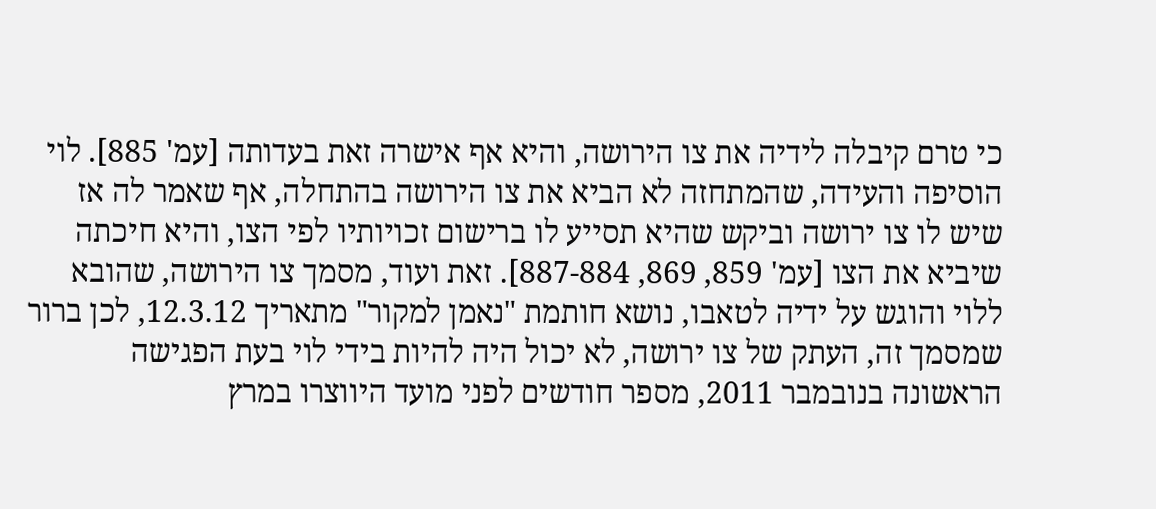כי טרם קיבלה לידיה את צו הירושה, והיא אף אישרה זאת בעדותה [עמ' 885]. לוי הוסיפה והעידה, שהמתחזה לא הביא את צו הירושה בהתחלה, אף שאמר לה אז שיש לו צו ירושה וביקש שהיא תסייע לו ברישום זכויותיו לפי הצו, והיא חיכתה שיביא את הצו [עמ' 859, 869, 887-884]. זאת ועוד, מסמך צו הירושה, שהובא ללוי והוגש על ידיה לטאבו, נושא חותמת "נאמן למקור" מתאריך 12.3.12, לכן ברור שמסמך זה, העתק של צו ירושה, לא יכול היה להיות בידי לוי בעת הפגישה הראשונה בנובמבר 2011, מספר חודשים לפני מועד היווצרו במרץ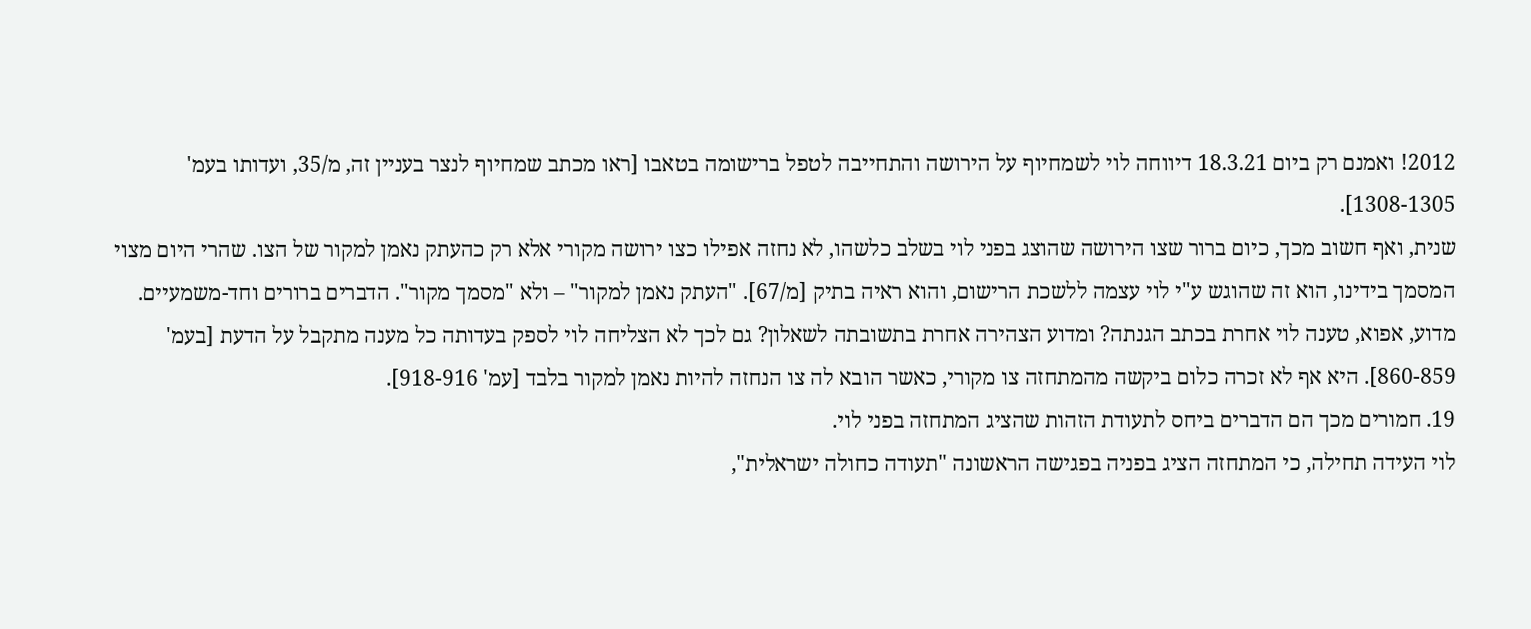2012! ואמנם רק ביום 18.3.21 דיווחה לוי לשמחיוף על הירושה והתחייבה לטפל ברישומה בטאבו [ראו מכתב שמחיוף לנצר בעניין זה, מ/35, ועדותו בעמ' 1308-1305].
שנית, ואף חשוב מכך, כיום ברור שצו הירושה שהוצג בפני לוי בשלב כלשהו, לא נחזה אפילו כצו ירושה מקורי אלא רק כהעתק נאמן למקור של הצו. שהרי היום מצוי המסמך בידינו, הוא זה שהוגש ע"י לוי עצמה ללשכת הרישום, והוא ראיה בתיק [מ/67]. "העתק נאמן למקור" – ולא "מסמך מקור". הדברים ברורים וחד-משמעיים.
מדוע, אפוא, טענה לוי אחרת בכתב הגנתה? ומדוע הצהירה אחרת בתשובתה לשאלון? גם לכך לא הצליחה לוי לספק בעדותה כל מענה מתקבל על הדעת [בעמ' 860-859]. היא אף לא זכרה כלום ביקשה מהמתחזה צו מקורי, כאשר הובא לה צו הנחזה להיות נאמן למקור בלבד [עמ' 918-916].
19. חמורים מכך הם הדברים ביחס לתעודת הזהות שהציג המתחזה בפני לוי.
לוי העידה תחילה, כי המתחזה הציג בפניה בפגישה הראשונה "תעודה כחולה ישראלית",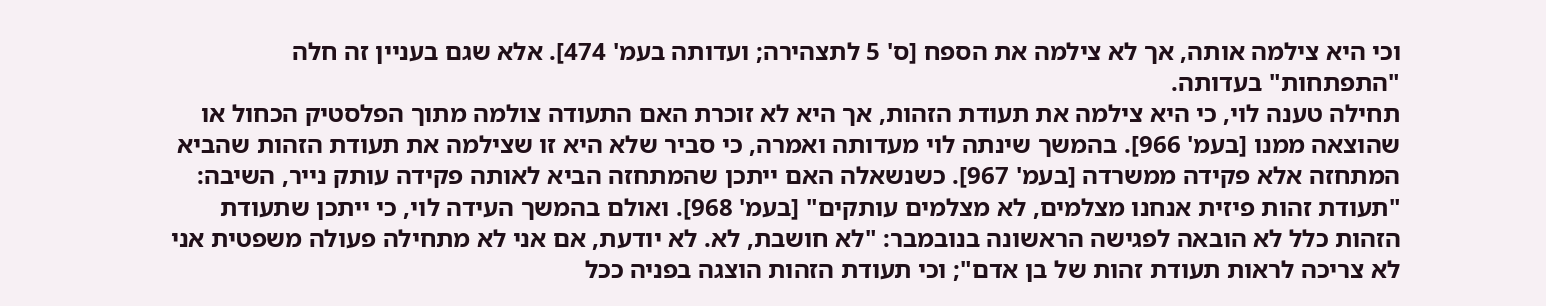וכי היא צילמה אותה, אך לא צילמה את הספח [ס' 5 לתצהירה; ועדותה בעמ' 474]. אלא שגם בעניין זה חלה "התפתחות" בעדותה.
תחילה טענה לוי, כי היא צילמה את תעודת הזהות, אך היא לא זוכרת האם התעודה צולמה מתוך הפלסטיק הכחול או שהוצאה ממנו [בעמ' 966]. בהמשך שינתה לוי מעדותה ואמרה, כי סביר שלא היא זו שצילמה את תעודת הזהות שהביא המתחזה אלא פקידה ממשרדה [בעמ' 967]. כשנשאלה האם ייתכן שהמתחזה הביא לאותה פקידה עותק נייר, השיבה: "תעודת זהות פיזית אנחנו מצלמים, לא מצלמים עותקים" [בעמ' 968]. ואולם בהמשך העידה לוי, כי ייתכן שתעודת הזהות כלל לא הובאה לפגישה הראשונה בנובמבר: "לא חושבת, לא. לא יודעת, אם אני לא מתחילה פעולה משפטית אני לא צריכה לראות תעודת זהות של בן אדם"; וכי תעודת הזהות הוצגה בפניה ככל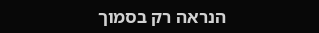הנראה רק בסמוך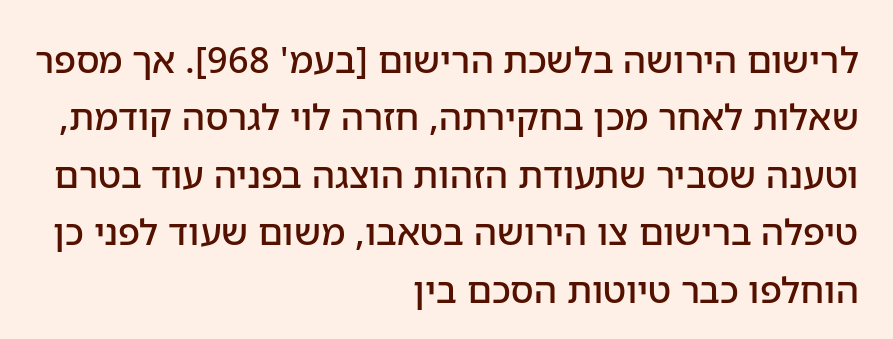לרישום הירושה בלשכת הרישום [בעמ' 968]. אך מספר שאלות לאחר מכן בחקירתה, חזרה לוי לגרסה קודמת, וטענה שסביר שתעודת הזהות הוצגה בפניה עוד בטרם טיפלה ברישום צו הירושה בטאבו, משום שעוד לפני כן הוחלפו כבר טיוטות הסכם בין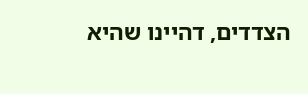הצדדים, דהיינו שהיא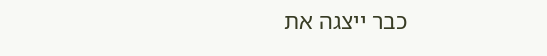כבר ייצגה את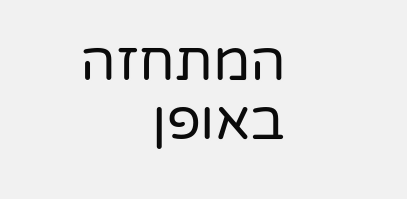המתחזה באופן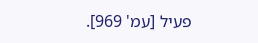פעיל [עמ' 969].